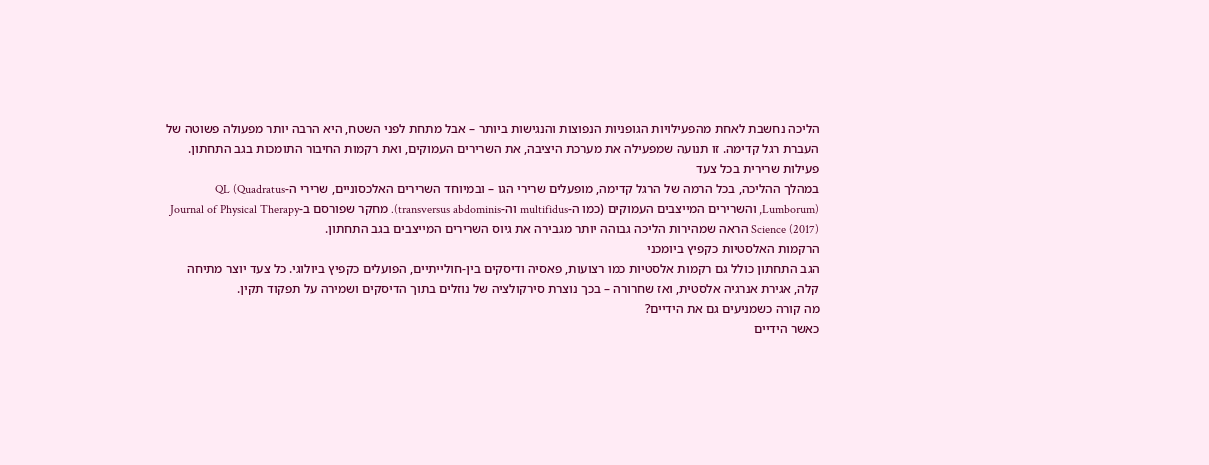הליכה נחשבת לאחת מהפעילויות הגופניות הנפוצות והנגישות ביותר – אבל מתחת לפני השטח, היא הרבה יותר מפעולה פשוטה של העברת רגל קדימה. זו תנועה שמפעילה את מערכת היציבה, את השרירים העמוקים, ואת רקמות החיבור התומכות בגב התחתון.
פעילות שרירית בכל צעד
במהלך ההליכה, בכל הרמה של הרגל קדימה, מופעלים שרירי הגו – ובמיוחד השרירים האלכסוניים, שרירי ה-QL (Quadratus Lumborum), והשרירים המייצבים העמוקים (כמו ה-multifidus וה-transversus abdominis). מחקר שפורסם ב-Journal of Physical Therapy Science (2017) הראה שמהירות הליכה גבוהה יותר מגבירה את גיוס השרירים המייצבים בגב התחתון.
הרקמות האלסטיות כקפיץ ביומכני
הגב התחתון כולל גם רקמות אלסטיות כמו רצועות, פאסיה ודיסקים בין-חולייתיים, הפועלים כקפיץ ביולוגי. כל צעד יוצר מתיחה קלה, אגירת אנרגיה אלסטית, ואז שחרורה – בכך נוצרת סירקולציה של נוזלים בתוך הדיסקים ושמירה על תפקוד תקין.
מה קורה כשמניעים גם את הידיים?
כאשר הידיים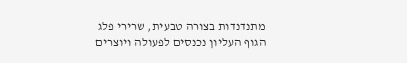מתנדנדות בצורה טבעית, שרירי פלג הגוף העליון נכנסים לפעולה ויוצרים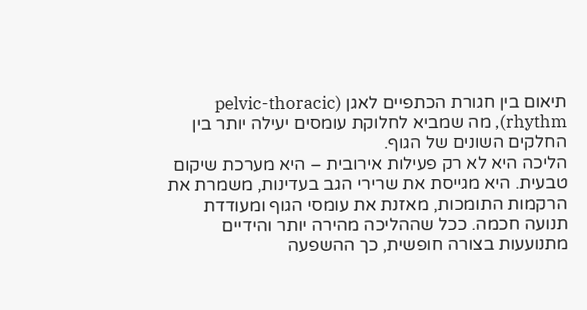תיאום בין חגורת הכתפיים לאגן (pelvic-thoracic rhythm), מה שמביא לחלוקת עומסים יעילה יותר בין החלקים השונים של הגוף.
הליכה היא לא רק פעילות אירובית – היא מערכת שיקום טבעית. היא מגייסת את שרירי הגב בעדינות, משמרת את הרקמות התומכות, מאזנת את עומסי הגוף ומעודדת תנועה חכמה. ככל שההליכה מהירה יותר והידיים מתנועעות בצורה חופשית, כך ההשפעה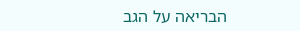הבריאה על הגב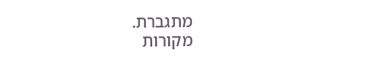מתגברת.
מקורות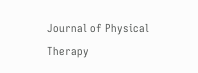Journal of Physical Therapy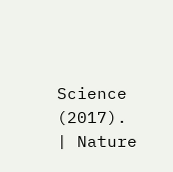Science (2017). | Nature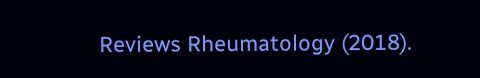Reviews Rheumatology (2018).